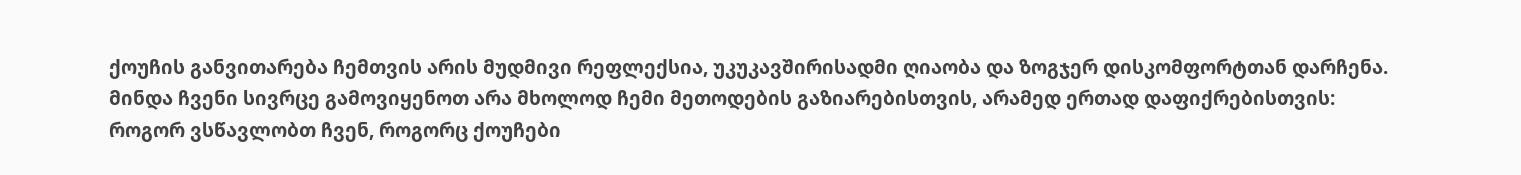ქოუჩის განვითარება ჩემთვის არის მუდმივი რეფლექსია, უკუკავშირისადმი ღიაობა და ზოგჯერ დისკომფორტთან დარჩენა.
მინდა ჩვენი სივრცე გამოვიყენოთ არა მხოლოდ ჩემი მეთოდების გაზიარებისთვის, არამედ ერთად დაფიქრებისთვის:
როგორ ვსწავლობთ ჩვენ, როგორც ქოუჩები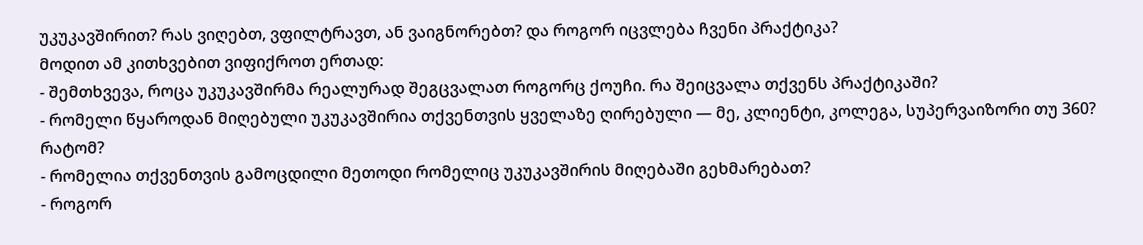უკუკავშირით? რას ვიღებთ, ვფილტრავთ, ან ვაიგნორებთ? და როგორ იცვლება ჩვენი პრაქტიკა?
მოდით ამ კითხვებით ვიფიქროთ ერთად:
- შემთხვევა, როცა უკუკავშირმა რეალურად შეგცვალათ როგორც ქოუჩი. რა შეიცვალა თქვენს პრაქტიკაში?
- რომელი წყაროდან მიღებული უკუკავშირია თქვენთვის ყველაზე ღირებული — მე, კლიენტი, კოლეგა, სუპერვაიზორი თუ 360? რატომ?
- რომელია თქვენთვის გამოცდილი მეთოდი რომელიც უკუკავშირის მიღებაში გეხმარებათ?
- როგორ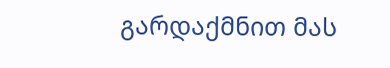გარდაქმნით მას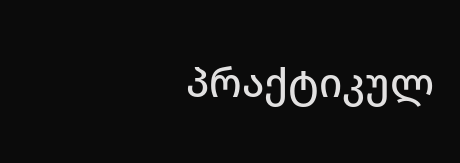პრაქტიკულ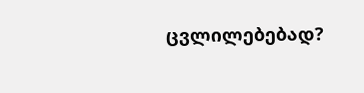ცვლილებებად?